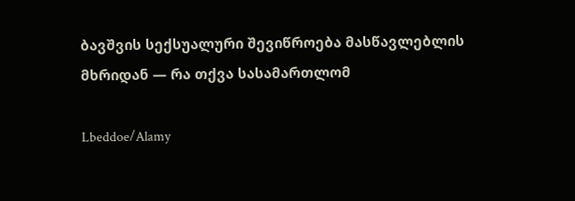ბავშვის სექსუალური შევიწროება მასწავლებლის მხრიდან — რა თქვა სასამართლომ

Lbeddoe/Alamy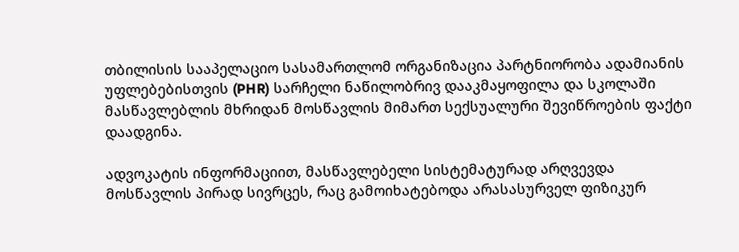თბილისის სააპელაციო სასამართლომ ორგანიზაცია პარტნიორობა ადამიანის უფლებებისთვის (PHR) სარჩელი ნაწილობრივ დააკმაყოფილა და სკოლაში მასწავლებლის მხრიდან მოსწავლის მიმართ სექსუალური შევიწროების ფაქტი დაადგინა.

ადვოკატის ინფორმაციით, მასწავლებელი სისტემატურად არღვევდა მოსწავლის პირად სივრცეს, რაც გამოიხატებოდა არასასურველ ფიზიკურ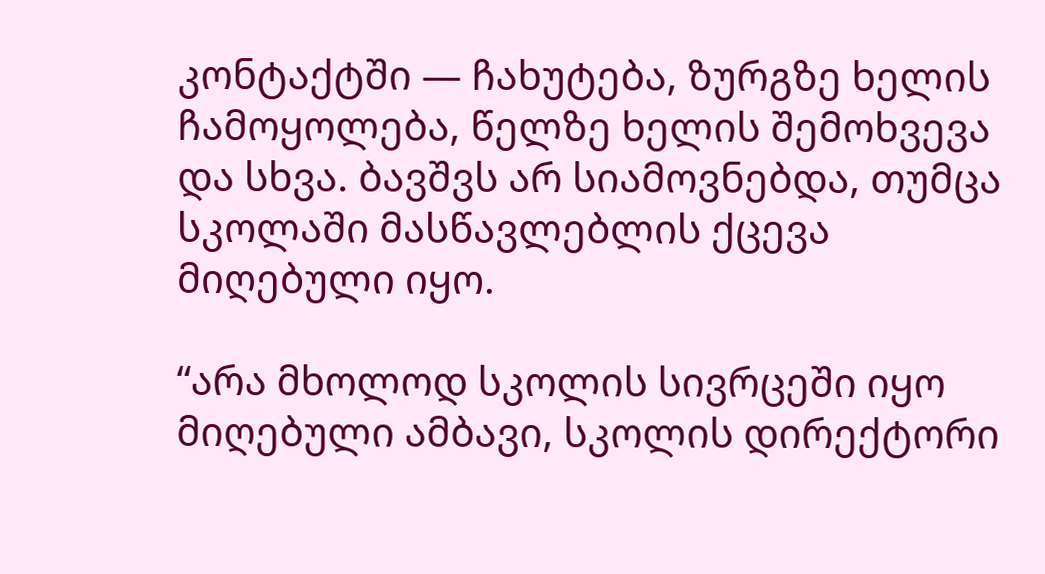კონტაქტში — ჩახუტება, ზურგზე ხელის ჩამოყოლება, წელზე ხელის შემოხვევა და სხვა. ბავშვს არ სიამოვნებდა, თუმცა სკოლაში მასწავლებლის ქცევა მიღებული იყო.

“არა მხოლოდ სკოლის სივრცეში იყო მიღებული ამბავი, სკოლის დირექტორი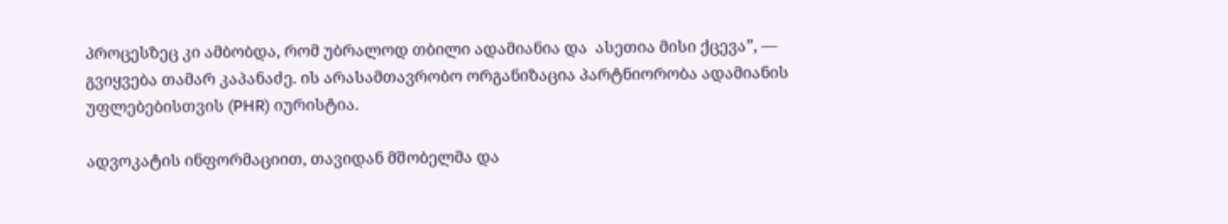პროცესზეც კი ამბობდა, რომ უბრალოდ თბილი ადამიანია და  ასეთია მისი ქცევა”, — გვიყვება თამარ კაპანაძე. ის არასამთავრობო ორგანიზაცია პარტნიორობა ადამიანის უფლებებისთვის (PHR) იურისტია.

ადვოკატის ინფორმაციით, თავიდან მშობელმა და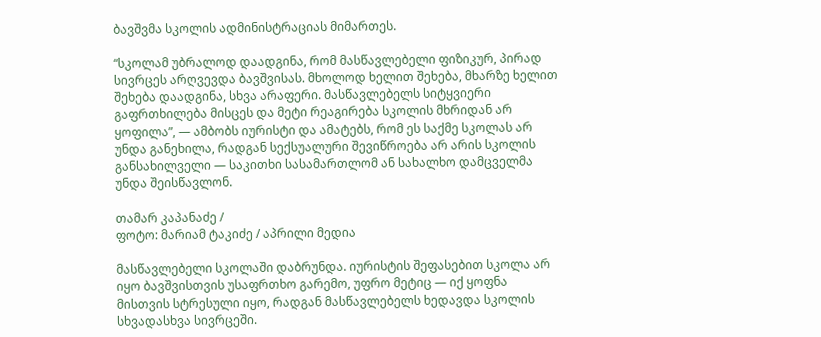ბავშვმა სკოლის ადმინისტრაციას მიმართეს.

“სკოლამ უბრალოდ დაადგინა, რომ მასწავლებელი ფიზიკურ, პირად სივრცეს არღვევდა ბავშვისას. მხოლოდ ხელით შეხება, მხარზე ხელით შეხება დაადგინა, სხვა არაფერი. მასწავლებელს სიტყვიერი გაფრთხილება მისცეს და მეტი რეაგირება სკოლის მხრიდან არ ყოფილა”, — ამბობს იურისტი და ამატებს, რომ ეს საქმე სკოლას არ უნდა განეხილა, რადგან სექსუალური შევიწროება არ არის სკოლის განსახილველი — საკითხი სასამართლომ ან სახალხო დამცველმა უნდა შეისწავლონ.

თამარ კაპანაძე /
ფოტო: მარიამ ტაკიძე / აპრილი მედია

მასწავლებელი სკოლაში დაბრუნდა. იურისტის შეფასებით სკოლა არ იყო ბავშვისთვის უსაფრთხო გარემო, უფრო მეტიც — იქ ყოფნა მისთვის სტრესული იყო, რადგან მასწავლებელს ხედავდა სკოლის სხვადასხვა სივრცეში.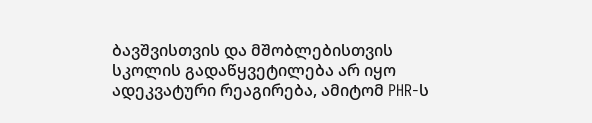ბავშვისთვის და მშობლებისთვის სკოლის გადაწყვეტილება არ იყო ადეკვატური რეაგირება, ამიტომ PHR-ს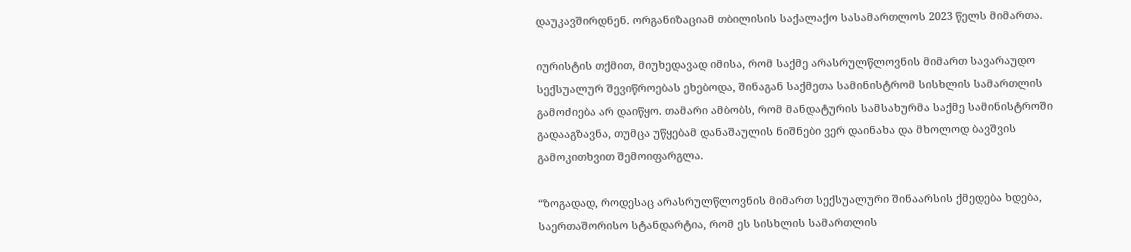დაუკავშირდნენ. ორგანიზაციამ თბილისის საქალაქო სასამართლოს 2023 წელს მიმართა.

იურისტის თქმით, მიუხედავად იმისა, რომ საქმე არასრულწლოვნის მიმართ სავარაუდო სექსუალურ შევიწროებას ეხებოდა, შინაგან საქმეთა სამინისტრომ სისხლის სამართლის გამოძიება არ დაიწყო. თამარი ამბობს, რომ მანდატურის სამსახურმა საქმე სამინისტროში გადააგზავნა, თუმცა უწყებამ დანაშაულის ნიშნები ვერ დაინახა და მხოლოდ ბავშვის გამოკითხვით შემოიფარგლა.

“ზოგადად, როდესაც არასრულწლოვნის მიმართ სექსუალური შინაარსის ქმედება ხდება, საერთაშორისო სტანდარტია, რომ ეს სისხლის სამართლის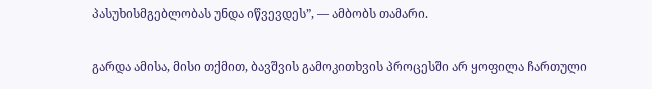პასუხისმგებლობას უნდა იწვევდეს”, — ამბობს თამარი.

გარდა ამისა, მისი თქმით, ბავშვის გამოკითხვის პროცესში არ ყოფილა ჩართული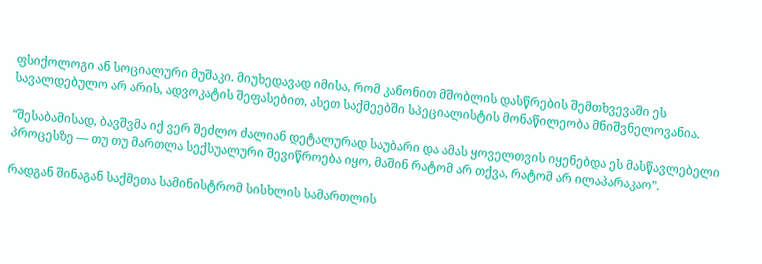ფსიქოლოგი ან სოციალური მუშაკი. მიუხედავად იმისა, რომ კანონით მშობლის დასწრების შემთხვევაში ეს სავალდებულო არ არის, ადვოკატის შეფასებით, ასეთ საქმეებში სპეციალისტის მონაწილეობა მნიშვნელოვანია.

“შესაბამისად, ბავშვმა იქ ვერ შეძლო ძალიან დეტალურად საუბარი და ამას ყოველთვის იყენებდა ეს მასწავლებელი პროცესზე — თუ თუ მართლა სექსუალური შევიწროება იყო, მაშინ რატომ არ თქვა, რატომ არ ილაპარაკაო”.

რადგან შინაგან საქმეთა სამინისტრომ სისხლის სამართლის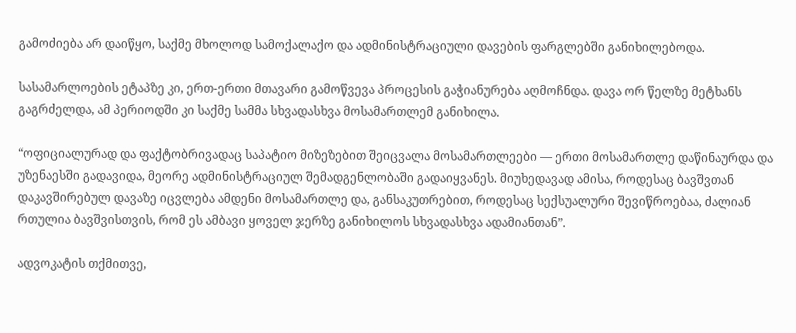გამოძიება არ დაიწყო, საქმე მხოლოდ სამოქალაქო და ადმინისტრაციული დავების ფარგლებში განიხილებოდა.

სასამარლოების ეტაპზე კი, ერთ-ერთი მთავარი გამოწვევა პროცესის გაჭიანურება აღმოჩნდა. დავა ორ წელზე მეტხანს გაგრძელდა, ამ პერიოდში კი საქმე სამმა სხვადასხვა მოსამართლემ განიხილა.

“ოფიციალურად და ფაქტობრივადაც საპატიო მიზეზებით შეიცვალა მოსამართლეები — ერთი მოსამართლე დაწინაურდა და უზენაესში გადავიდა, მეორე ადმინისტრაციულ შემადგენლობაში გადაიყვანეს. მიუხედავად ამისა, როდესაც ბავშვთან დაკავშირებულ დავაზე იცვლება ამდენი მოსამართლე და, განსაკუთრებით, როდესაც სექსუალური შევიწროებაა, ძალიან რთულია ბავშვისთვის, რომ ეს ამბავი ყოველ ჯერზე განიხილოს სხვადასხვა ადამიანთან”.

ადვოკატის თქმითვე,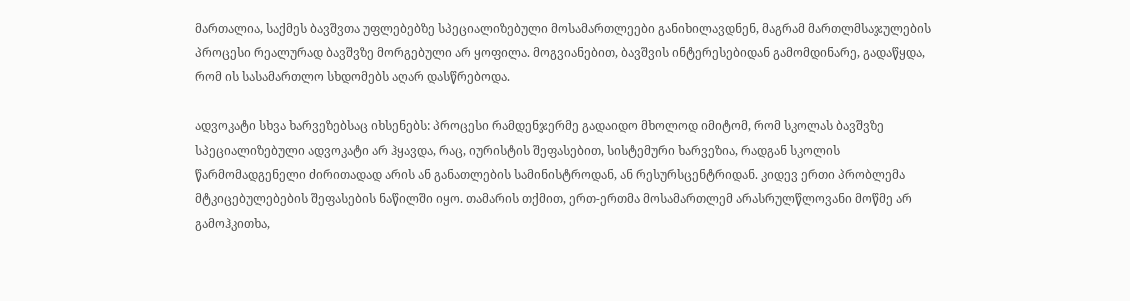მართალია, საქმეს ბავშვთა უფლებებზე სპეციალიზებული მოსამართლეები განიხილავდნენ, მაგრამ მართლმსაჯულების პროცესი რეალურად ბავშვზე მორგებული არ ყოფილა. მოგვიანებით, ბავშვის ინტერესებიდან გამომდინარე, გადაწყდა, რომ ის სასამართლო სხდომებს აღარ დასწრებოდა.

ადვოკატი სხვა ხარვეზებსაც იხსენებს: პროცესი რამდენჯერმე გადაიდო მხოლოდ იმიტომ, რომ სკოლას ბავშვზე სპეციალიზებული ადვოკატი არ ჰყავდა, რაც, იურისტის შეფასებით, სისტემური ხარვეზია, რადგან სკოლის წარმომადგენელი ძირითადად არის ან განათლების სამინისტროდან, ან რესურსცენტრიდან. კიდევ ერთი პრობლემა მტკიცებულებების შეფასების ნაწილში იყო. თამარის თქმით, ერთ-ერთმა მოსამართლემ არასრულწლოვანი მოწმე არ გამოჰკითხა,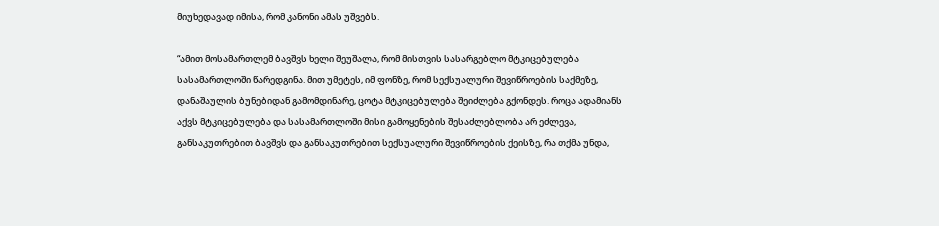მიუხედავად იმისა, რომ კანონი ამას უშვებს.

“ამით მოსამართლემ ბავშვს ხელი შეუშალა, რომ მისთვის სასარგებლო მტკიცებულება სასამართლოში წარედგინა. მით უმეტეს, იმ ფონზე, რომ სექსუალური შევიწროების საქმეზე, დანაშაულის ბუნებიდან გამომდინარე, ცოტა მტკიცებულება შეიძლება გქონდეს. როცა ადამიანს აქვს მტკიცებულება და სასამართლოში მისი გამოყენების შესაძლებლობა არ ეძლევა, განსაკუთრებით ბავშვს და განსაკუთრებით სექსუალური შევიწროების ქეისზე, რა თქმა უნდა,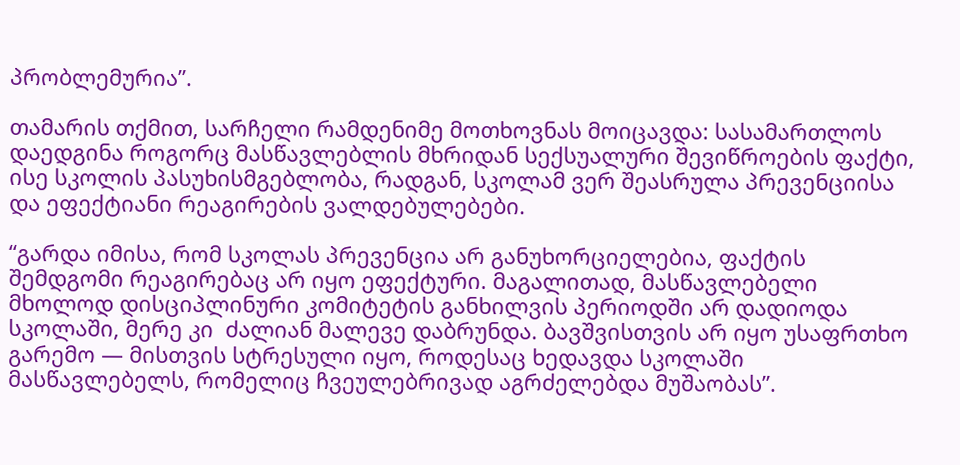პრობლემურია”.

თამარის თქმით, სარჩელი რამდენიმე მოთხოვნას მოიცავდა: სასამართლოს დაედგინა როგორც მასწავლებლის მხრიდან სექსუალური შევიწროების ფაქტი, ისე სკოლის პასუხისმგებლობა, რადგან, სკოლამ ვერ შეასრულა პრევენციისა და ეფექტიანი რეაგირების ვალდებულებები.

“გარდა იმისა, რომ სკოლას პრევენცია არ განუხორციელებია, ფაქტის შემდგომი რეაგირებაც არ იყო ეფექტური. მაგალითად, მასწავლებელი მხოლოდ დისციპლინური კომიტეტის განხილვის პერიოდში არ დადიოდა სკოლაში, მერე კი  ძალიან მალევე დაბრუნდა. ბავშვისთვის არ იყო უსაფრთხო გარემო — მისთვის სტრესული იყო, როდესაც ხედავდა სკოლაში მასწავლებელს, რომელიც ჩვეულებრივად აგრძელებდა მუშაობას”.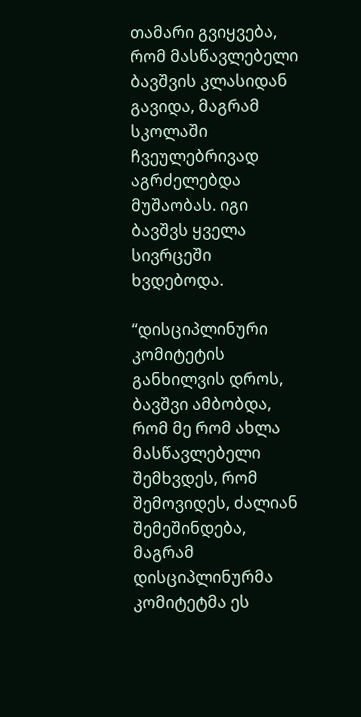თამარი გვიყვება, რომ მასწავლებელი ბავშვის კლასიდან გავიდა, მაგრამ სკოლაში ჩვეულებრივად აგრძელებდა მუშაობას. იგი ბავშვს ყველა სივრცეში ხვდებოდა.

“დისციპლინური კომიტეტის განხილვის დროს, ბავშვი ამბობდა, რომ მე რომ ახლა მასწავლებელი შემხვდეს, რომ შემოვიდეს, ძალიან შემეშინდება, მაგრამ დისციპლინურმა კომიტეტმა ეს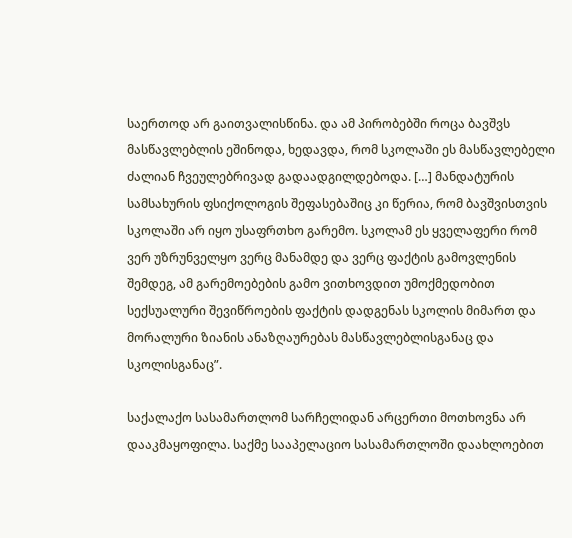საერთოდ არ გაითვალისწინა. და ამ პირობებში როცა ბავშვს მასწავლებლის ეშინოდა, ხედავდა, რომ სკოლაში ეს მასწავლებელი ძალიან ჩვეულებრივად გადაადგილდებოდა. […] მანდატურის სამსახურის ფსიქოლოგის შეფასებაშიც კი წერია, რომ ბავშვისთვის სკოლაში არ იყო უსაფრთხო გარემო. სკოლამ ეს ყველაფერი რომ ვერ უზრუნველყო ვერც მანამდე და ვერც ფაქტის გამოვლენის შემდეგ, ამ გარემოებების გამო ვითხოვდით უმოქმედობით სექსუალური შევიწროების ფაქტის დადგენას სკოლის მიმართ და მორალური ზიანის ანაზღაურებას მასწავლებლისგანაც და სკოლისგანაც”.

საქალაქო სასამართლომ სარჩელიდან არცერთი მოთხოვნა არ დააკმაყოფილა. საქმე სააპელაციო სასამართლოში დაახლოებით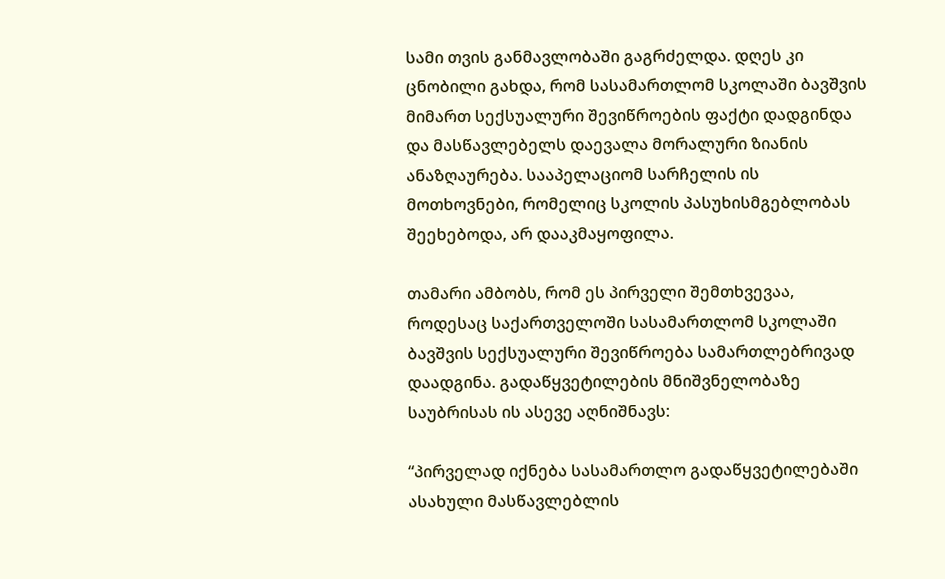სამი თვის განმავლობაში გაგრძელდა. დღეს კი ცნობილი გახდა, რომ სასამართლომ სკოლაში ბავᲨვის მიმართ სექსუალური შევიწროების ფაქტი დადგინდა და მასწავლებელს დაევალა მორალური ზიანის ანაზღაურება. სააპელაციომ სარჩელის ის მოთხოვნები, რომელიც სკოლის პასუხისმგებლობას შეეხებოდა, არ დააკმაყოფილა.

თამარი ამბობს, რომ ეს პირველი შემთხვევაა, როდესაც საქართველოში სასამართლომ სკოლაში ბავშვის სექსუალური შევიწროება სამართლებრივად დაადგინა. გადაწყვეტილების მნიშვნელობაზე საუბრისას ის ასევე აღნიშნავს:

“პირველად იქნება სასამართლო გადაწყვეტილებაში ასახული მასწავლებლის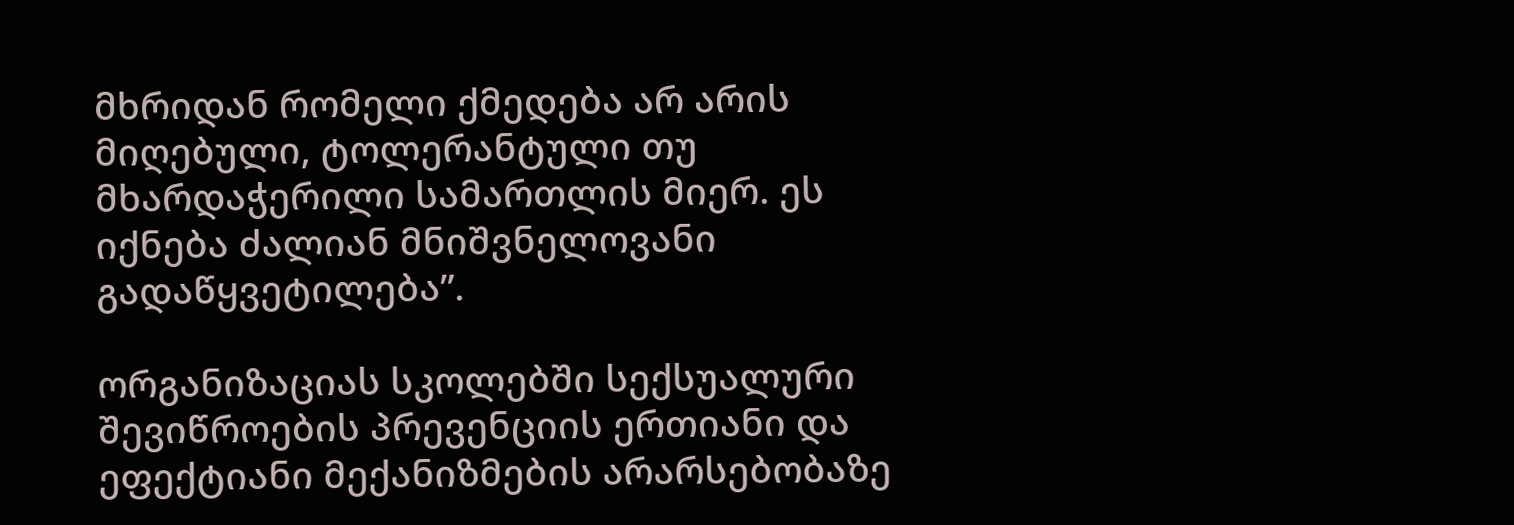მხრიდან რომელი ქმედება არ არის მიღებული, ტოლერანტული თუ მხარდაჭერილი სამართლის მიერ. ეს იქნება ძალიან მნიშვნელოვანი გადაწყვეტილება”.

ორგანიზაციას სკოლებში სექსუალური შევიწროების პრევენციის ერთიანი და ეფექტიანი მექანიზმების არარსებობაზე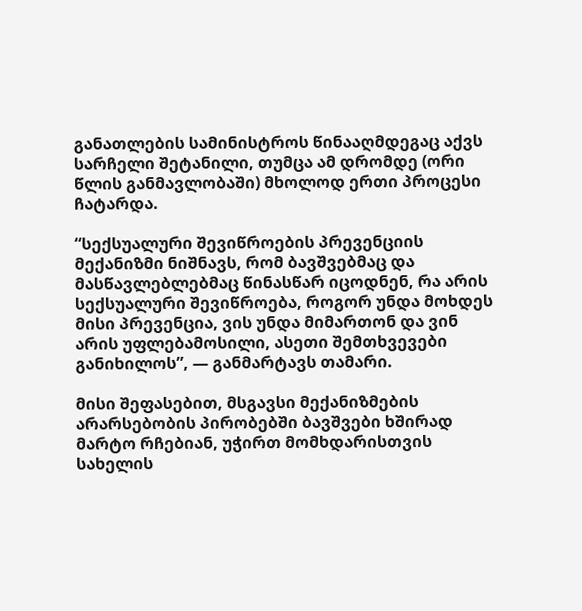განათლების სამინისტროს წინააღმდეგაც აქვს სარჩელი შეტანილი, თუმცა ამ დრომდე (ორი წლის განმავლობაში) მხოლოდ ერთი პროცესი ჩატარდა.

“სექსუალური შევიწროების პრევენციის მექანიზმი ნიშნავს, რომ ბავშვებმაც და მასწავლებლებმაც წინასწარ იცოდნენ, რა არის სექსუალური შევიწროება, როგორ უნდა მოხდეს მისი პრევენცია, ვის უნდა მიმართონ და ვინ არის უფლებამოსილი, ასეთი შემთხვევები განიხილოს”, — განმარტავს თამარი.

მისი შეფასებით, მსგავსი მექანიზმების არარსებობის პირობებში ბავშვები ხშირად მარტო რჩებიან, უჭირთ მომხდარისთვის სახელის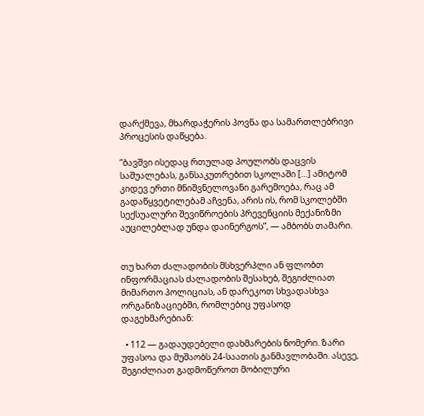დარქმევა, მხარდაჭერის პოვნა და სამართლებრივი პროცესის დაწყება.

“ბავშვი ისედაც რთულად პოულობს დაცვის საშუალებას, განსაკუთრებით სკოლაში […] ამიტომ კიდევ ერთი მნიშვნელოვანი გარემოება, რაც ამ გადაწყვეტილებამ აჩვენა, არის ის, რომ სკოლებში სექსუალური შევიწროების პრევენციის მექანიზმი აუცილებლად უნდა დაინერგოს”, — ამბობს თამარი.


თუ ხართ ძალადობის მსხვერპლი ან ფლობთ ინფორმაციას ძალადობის შესახებ, შეგიძლიათ მიმართო პოლიციას, ან დარეკოთ სხვადასხვა ორგანიზაციებში, რომლებიც უფასოდ დაგეხმარებიან:

  • 112 — გადაუდებელი დახმარების ნომერი. ზარი უფასოა და მუშაობს 24-საათის განმავლობაში. ასევე, შეგიძლიათ გადმოწეროთ მობილური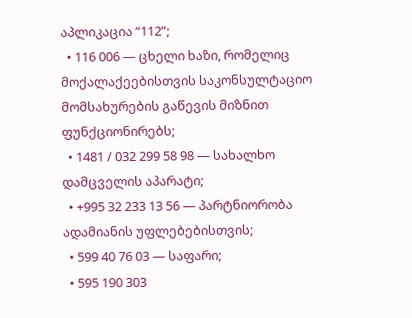აპლიკაცია “112”;
  • 116 006 — ცხელი ხაზი, რომელიც მოქალაქეებისთვის საკონსულტაციო მომსახურების გაწევის მიზნით ფუნქციონირებს;
  • 1481 / 032 299 58 98 — სახალხო დამცველის აპარატი;
  • +995 32 233 13 56 — პარტნიორობა ადამიანის უფლებებისთვის;
  • 599 40 76 03 — საფარი;
  • 595 190 303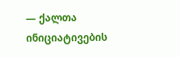— ქალთა ინიციატივების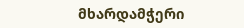მხარდამჭერი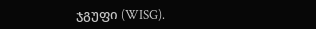ჯგუფი (WISG).